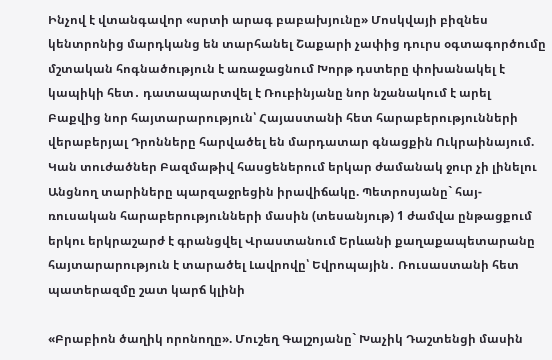Ինչով է վտանգավոր «սրտի արագ բաբախյունը» Մոսկվայի բիզնես կենտրոնից մարդկանց են տարհանել Շաքարի չափից դուրս օգտագործումը մշտական հոգնածություն է առաջացնում Խորթ դստերը փոխանակել է կապիկի հետ․ դատապարտվել է Ռուբինյանը նոր նշանակում է արել Բաքվից նոր հայտարարություն՝ Հայաստանի հետ հարաբերությունների վերաբերյալ Դրոնները հարվածել են մարդատար գնացքին Ուկրաինայում. Կան տուժածներ Բազմաթիվ հասցեներում երկար ժամանակ ջուր չի լինելու Անցնող տարիները պարզաջրեցին իրավիճակը. Պետրոսյանը` հայ-ռուսական հարաբերությունների մասին (տեսանյութ) 1 ժամվա ընթացքում երկու երկրաշարժ է գրանցվել Վրաստանում Երևանի քաղաքապետարանը հայտարարություն է տարածել Լավրովը՝ Եվրոպային․ Ռուսաստանի հետ պատերազմը շատ կարճ կլինի

«Բրաբիոն ծաղիկ որոնողը». Մուշեղ Գալշոյանը` Խաչիկ Դաշտենցի մասին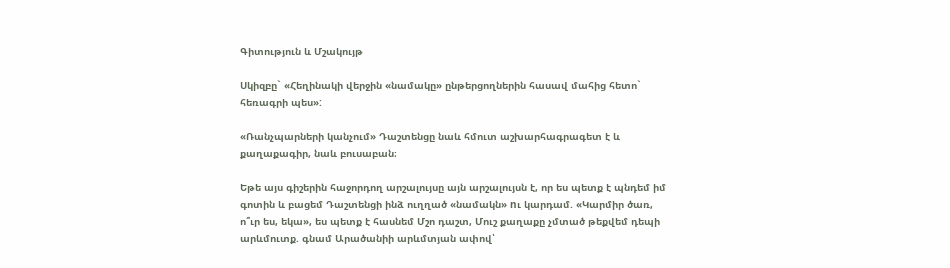Գիտություն և Մշակույթ

Սկիզբը` «Հեղինակի վերջին «նամակը» ընթերցողներին հասավ մահից հետո` հեռագրի պես»:

«Ռանչպարների կանչում» Դաշտենցը նաև հմուտ աշխարհագրագետ է և քաղաքագիր, նաև բուսաբան։

Եթե այս գիշերին հաջորդող արշալույսը այն արշալույսն է, որ ես պետք է պնդեմ իմ գոտին և բացեմ Դաշտենցի ինձ ուղղած «նամակն» nւ կարդամ. «Կարմիր ծառ, ո՞ւր ես, եկա», ես պետք է հասնեմ Մշո դաշտ, Մուշ քաղաքը չմտած թեքվեմ դեպի արևմուտք. գնամ Արածանիի արևմտյան ափով՝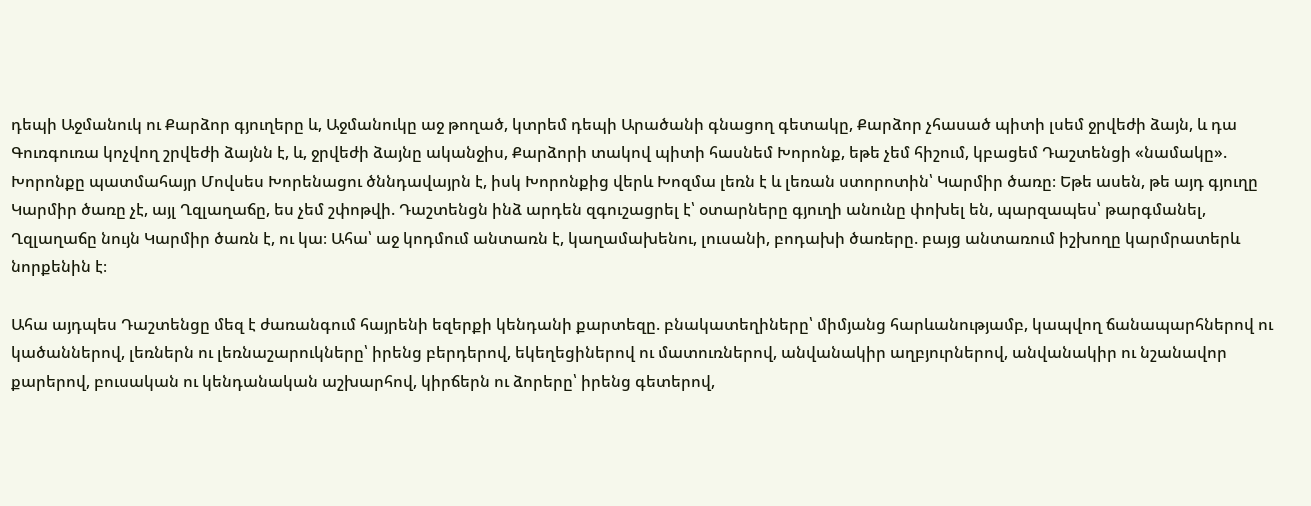դեպի Աջմանուկ ու Քարձոր գյուղերը և, Աջմանուկը աջ թողած, կտրեմ դեպի Արածանի գնացող գետակը, Քարձոր չհասած պիտի լսեմ ջրվեժի ձայն, և դա Գուռգուռա կոչվող շրվեժի ձայնն է, և, ջրվեժի ձայնը ականջիս, Քարձորի տակով պիտի հասնեմ Խորոնք, եթե չեմ հիշում, կբացեմ Դաշտենցի «նամակը». Խորոնքը պատմահայր Մովսես Խորենացու ծննդավայրն է, իսկ Խորոնքից վերև Խոզմա լեռն է և լեռան ստորոտին՝ Կարմիր ծառը։ Եթե ասեն, թե այդ գյուղը Կարմիր ծառը չէ, այլ Ղզլաղաճը, ես չեմ շփոթվի. Դաշտենցն ինձ արդեն զգուշացրել է՝ օտարները գյուղի անունը փոխել են, պարզապես՝ թարգմանել, Ղզլաղաճը նույն Կարմիր ծառն է, ու կա։ Ահա՝ աջ կոդմում անտառն է, կաղամախենու, լուսանի, բոդախի ծառերը. բայց անտառում իշխողը կարմրատերև նորքենին է։

Ահա այդպես Դաշտենցը մեզ է ժառանգում հայրենի եզերքի կենդանի քարտեզը. բնակատեղիները՝ միմյանց հարևանությամբ, կապվող ճանապարհներով ու կածաններով, լեռներն ու լեռնաշարուկները՝ իրենց բերդերով, եկեղեցիներով ու մատուռներով, անվանակիր աղբյուրներով, անվանակիր ու նշանավոր քարերով, բուսական ու կենդանական աշխարհով, կիրճերն ու ձորերը՝ իրենց գետերով,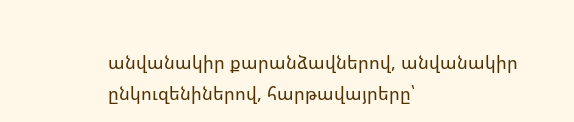անվանակիր քարանձավներով, անվանակիր ընկուզենիներով, հարթավայրերը՝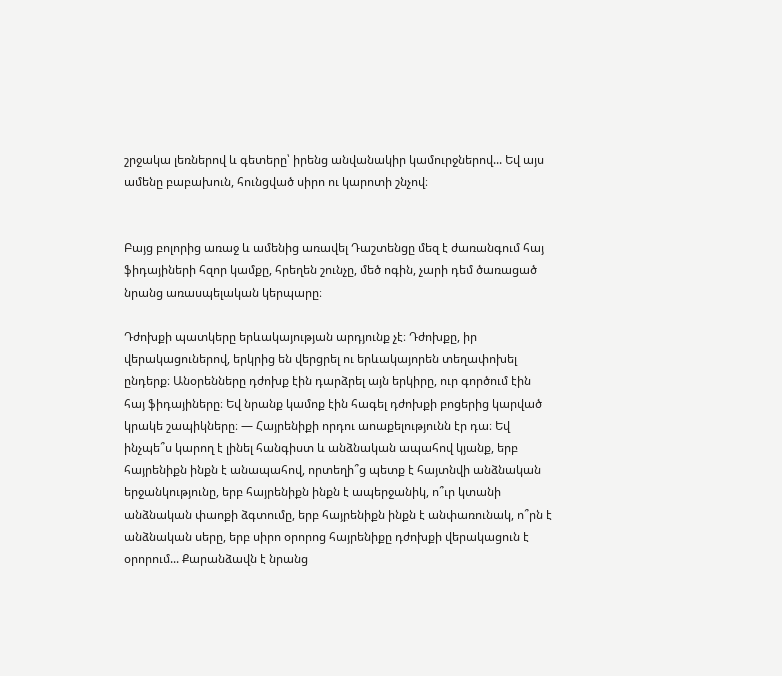շրջակա լեռներով և գետերը՝ իրենց անվանակիր կամուրջներով... Եվ այս ամենը բաբախուն, հունցված սիրո ու կարոտի շնչով։


Բայց բոլորից առաջ և ամենից առավել Դաշտենցը մեզ է ժառանգում հայ ֆիդայիների հզոր կամքը, հրեղեն շունչը, մեծ ոգին, չարի դեմ ծառացած նրանց առասպելական կերպարը։

Դժոխքի պատկերը երևակայության արդյունք չէ։ Դժոխքը, իր վերակացուներով, երկրից են վերցրել ու երևակայորեն տեղափոխել ընդերք։ Անօրենները դժոխք էին դարձրել այն երկիրը, ուր գործում էին հայ ֆիդայիները։ Եվ նրանք կամոք էին հագել դժոխքի բոցերից կարված կրակե շապիկները։ — Հայրենիքի որդու աոաքելությունն էր դա։ Եվ ինչպե՞ս կարող է լինել հանգիստ և անձնական ապահով կյանք, երբ հայրենիքն ինքն է անապահով, որտեղի՞ց պետք է հայտնվի անձնական երջանկությունը, երբ հայրենիքն ինքն է ապերջանիկ, ո՞ւր կտանի անձնական փաոքի ձգտումը, երբ հայրենիքն ինքն է անփառունակ, ո՞րն է անձնական սերը, երբ սիրո օրորոց հայրենիքը դժոխքի վերակացուն է օրորում... Քարանձավն է նրանց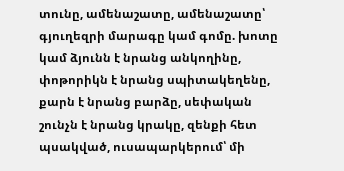տունը, ամենաշատը, ամենաշատը՝ գյուղեզրի մարագը կամ գոմը. խոտը կամ ձյունն է նրանց անկողինը, փոթորիկն է նրանց սպիտակեղենը, քարն է նրանց բարձը, սեփական շունչն է նրանց կրակը, զենքի հետ պսակված, ուսապարկերում՝ մի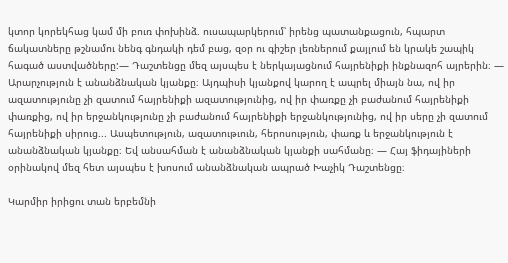կտոր կորեկհաց կամ մի բուռ փոխինձ. ուսապարկերում՝ իրենց պատանքացուն, հպարտ ճակատները թշնամու նենգ գնդակի դեմ բաց, զօր ու գիշեր լեռներում քայլում են կրակե շապիկ հագած աստվածները:— Դաշտենցը մեզ այսպես է ներկայացնում հայրենիքի ինքնազոհ այրերին։ — Արարչություն է անանձնական կյանքը։ Այդպիսի կյանքով կարող է ապրել միայն նա, ով իր ազատությունը չի զատում հայրենիքի ազատությունից, ով իր փառքը չի բաժանում հայրենիքի փառքից, ով իր երջանկությունը չի բաժանում հայրենիքի երջանկությունից, ով իր սերը չի զատում հայրենիքի սիրուց... Ասպետություն, ազատութւուն, հերոսություն, փառք և երջանկություն է անանձնական կյանքը։ Եվ անսահման է անանձնական կյանքի սահմանը։ — Հայ ֆիդայիների օրինակով մեզ հետ այսպես է խոսում անանձնական ապրած Խաչիկ Դաշտենցը։

Կարմիր իրիցու տան երբեմնի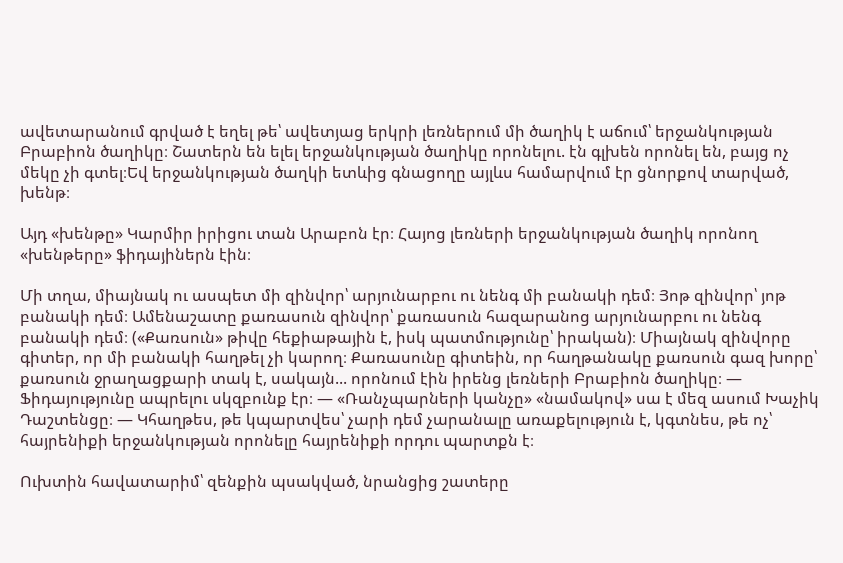ավետարանում գրված է եղել թե՝ ավետյաց երկրի լեռներում մի ծաղիկ է աճում՝ երջանկության Բրաբիոն ծաղիկը։ Շատերն են ելել երջանկության ծաղիկը որոնելու. էն գլխեն որոնել են, բայց ոչ մեկը չի գտել։Եվ երջանկության ծաղկի ետևից գնացողը այլևս համարվում էր ցնորքով տարված, խենթ։

Այդ «խենթը» Կարմիր իրիցու տան Արաբոն էր։ Հայոց լեռների երջանկության ծաղիկ որոնող «խենթերը» ֆիդայիներն էին։

Մի տղա, միայնակ ու ասպետ մի զինվոր՝ արյունարբու ու նենգ մի բանակի դեմ։ Յոթ զինվոր՝ յոթ բանակի դեմ։ Ամենաշատը քառասուն զինվոր՝ քառասուն հազարանոց արյունարբու ու նենգ բանակի դեմ։ («Քառսուն» թիվը հեքիաթային է, իսկ պատմությունը՝ իրական)։ Միայնակ զինվորը գիտեր, որ մի բանակի հաղթել չի կարող։ Քառասունը գիտեին, որ հաղթանակը քառսուն գազ խորը՝ քառսուն ջրաղացքարի տակ է, սակայն... որոնում էին իրենց լեռների Բրաբիոն ծաղիկը։ — Ֆիդայությունը ապրելու սկզբունք էր։ — «Ռանչպարների կանչը» «նամակով» սա է մեզ ասում Խաչիկ Դաշտենցը։ — Կհաղթես, թե կպարտվես՝ չարի դեմ չարանալը առաքելություն է, կգտնես, թե ոչ՝ հայրենիքի երջանկության որոնելը հայրենիքի որդու պարտքն է։

Ուխտին հավատարիմ՝ զենքին պսակված, նրանցից շատերը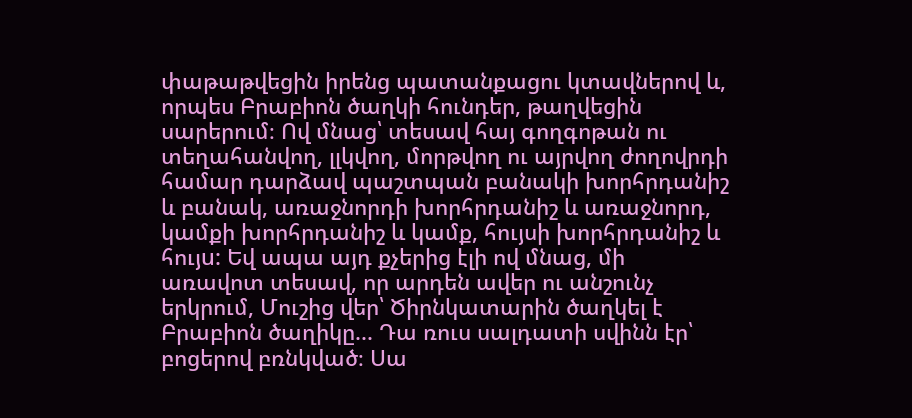փաթաթվեցին իրենց պատանքացու կտավներով և, որպես Բրաբիոն ծաղկի հունդեր, թաղվեցին սարերում։ Ով մնաց՝ տեսավ հայ գողգոթան ու տեղահանվող, լլկվող, մորթվող ու այրվող ժողովրդի համար դարձավ պաշտպան բանակի խորհրդանիշ և բանակ, առաջնորդի խորհրդանիշ և առաջնորդ, կամքի խորհրդանիշ և կամք, հույսի խորհրդանիշ և հույu: Եվ ապա այդ քչերից էլի ով մնաց, մի առավոտ տեսավ, որ արդեն ավեր ու անշունչ երկրում, Մուշից վեր՝ Ծիրնկատարին ծաղկել է Բրաբիոն ծաղիկը... Դա ռուս սալդատի սվինն էր՝ բոցերով բռնկված։ Սա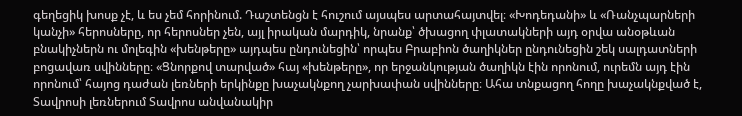գեղեցիկ խոսք չէ, և ես չեմ հորինում. Դաշտենցն է հուշում այսպես արտահայտվել։ «Խոդեդանի» և «Ռանչպարների կանչի» հերոսները, որ հերոսներ չեն, այլ իրական մարդիկ, նրանք՝ ծխացող փլատակների այդ օրվա անօթևան բնակիչներն ու մոլեգին «խենթերը» այդպես ընդունեցին՝ որպես Բրաբիոն ծաղիկներ ընդունեցին շեկ սալդատների բոցավառ սվինները։ «Ցնորքով տարված» հայ «խենթերը», որ երջանկության ծաղիկն էին որոնում, ուրեմն այդ էին որոնում՝ հայոց դաժան լեռների երկինքը խաչակնքող չարխափան սվինները։ Ահա տնքացող հողը խաչակնքված է, Տավրոսի լեռներում Տավրոս անվանակիր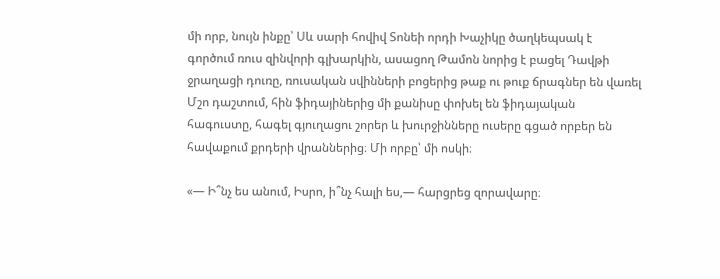մի որբ, նույն ինքը՝ Սև սարի հովիվ Տոնեի որդի Խաչիկը ծաղկեպսակ է գործում ռուս զինվորի գլխարկին, ասացող Թամոն նորից է բացել Դավթի ջրաղացի դուռը, ռուսական սվինների բոցերից թաք ու թուք ճրագներ են վառել Մշո դաշտում, հին ֆիդայիներից մի քանիսը փոխել են ֆիդայական հագուստը, հագել գյուղացու շորեր և խուրջինները ուսերը գցած որբեր են հավաքում քրդերի վրաններից։ Մի որբը՝ մի ոսկի։

«— Ի՞նչ ես անում, Իսրո, ի՞նչ հալի ես,— հարցրեց զորավարը։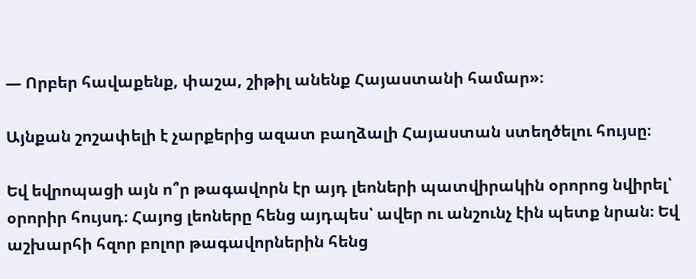— Որբեր հավաքենք, փաշա, շիթիլ անենք Հայաստանի համար»։

Այնքան շոշափելի է չարքերից ազատ բաղձալի Հայաստան ստեղծելու հույսը։

Եվ եվրոպացի այն ո՞ր թագավորն էր այդ լեոների պատվիրակին օրորոց նվիրել՝ օրորիր հույսդ։ Հայոց լեոները հենց այդպես՝ ավեր ու անշունչ էին պետք նրան։ Եվ աշխարհի հզոր բոլոր թագավորներին հենց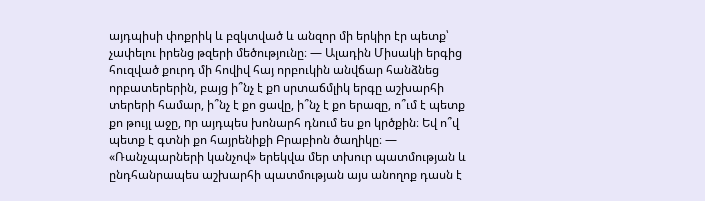այդպիսի փոքրիկ և բզկտված և անզոր մի երկիր էր պետք՝ չափելու իրենց թզերի մեծությունը։ — Ալադին Միսակի երգից հուզված քուրդ մի հովիվ հայ որբուկին անվճար հանձնեց որբատերերին, բայց ի՞նչ է քn սրտաճմլիկ երգը աշխարհի տերերի համար, ի՞նչ է քո ցավը, ի՞նչ է քո երազը, ո՞ւմ է պետք քո թույլ աջը, nր այդպես խոնարհ դնում ես քո կրծքին։ Եվ ո՞վ պետք է գտնի քո հայրենիքի Բրաբիոն ծաղիկը։ — «Ռանչպարների կանչով» երեկվա մեր տխուր պատմության և ընդհանրապես աշխարհի պատմության այս անողոք դասն է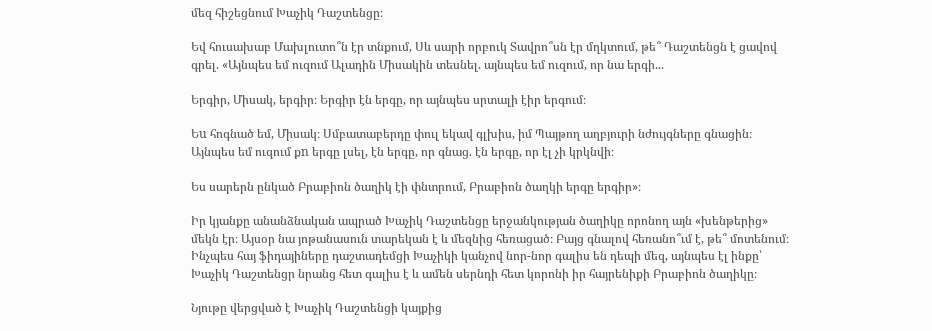մեզ հիշեցնում Խաչիկ Դաշտենցը։

Եվ հուսախաբ Մախլուտո՞ն էր տնքում, Սև սարի որբուկ Տավրո՞սն էր մղկտում, թե՞ Դաշտենցն է ցավով գրել. «Այնպես եմ ուզում Ալադին Միսակին տեսնել. այնպես եմ ուզում, որ նա երգի...

Երգիր, Միսակ, երգիր։ Երգիր էն երգը, որ այնպես սրտալի էիր երգում։

Եu հոգնած եմ, Միսակ։ Սմբատաբերդը փուլ եկավ գլխիս, իմ Պայթող աղբյուրի նժույգները գնացին։ Այնպես եմ ուզում քn երգը լսել, էն երգը, որ գնաց. էն երգը, որ էլ չի կրկնվի։

Ես սարերն ընկած Բրաբիոն ծաղիկ էի փնտրում, Բրաբիոն ծաղկի երգը երգիր»։

Իր կյանքը անանձնական ապրած Խաչիկ Դաշտենցը երջանկության ծաղիկը որոնող այն «խենթերից» մեկն էր։ Այսօր նա յոթանասուն տարեկան է և մեզնից հեռացած։ Բայց գնալով հեռանո՞ւմ է, թե՞ մոտենում։ Ինչպես հայ ֆիդայիները դաշտադեմցի Խաչիկի կանչով նոր-նոր գալիս են դեպի մեզ, այնպես էլ ինքը՝ Խաչիկ Դաշտենցր նրանց հետ գալիս է և ամեն սերնդի հետ կորոնի իր հայրենիքի Բրաբիոն ծաղիկը։

Նյութը վերցված է Խաչիկ Դաշտենցի կայքից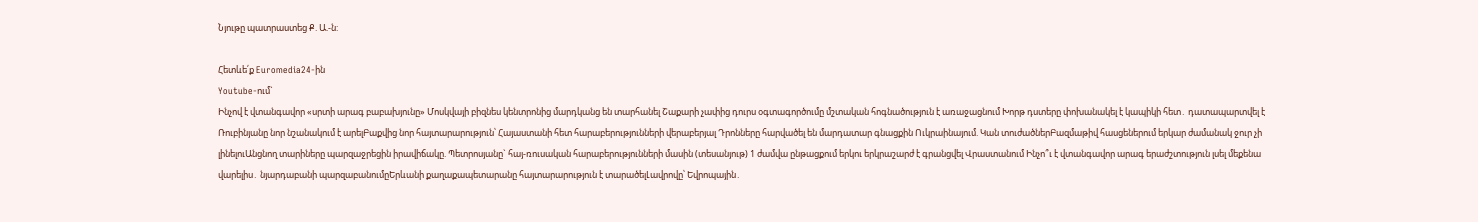Նյութը պատրաստեց Ք. Ա.-ն:

Հետևե՛ք Euromedia24-ին
Youtube-ում`
Ինչով է վտանգավոր «սրտի արագ բաբախյունը» Մոսկվայի բիզնես կենտրոնից մարդկանց են տարհանել Շաքարի չափից դուրս օգտագործումը մշտական հոգնածություն է առաջացնում Խորթ դստերը փոխանակել է կապիկի հետ․ դատապարտվել է Ռուբինյանը նոր նշանակում է արելԲաքվից նոր հայտարարություն՝ Հայաստանի հետ հարաբերությունների վերաբերյալ Դրոնները հարվածել են մարդատար գնացքին Ուկրաինայում. Կան տուժածներԲազմաթիվ հասցեներում երկար ժամանակ ջուր չի լինելուԱնցնող տարիները պարզաջրեցին իրավիճակը. Պետրոսյանը` հայ-ռուսական հարաբերությունների մասին (տեսանյութ) 1 ժամվա ընթացքում երկու երկրաշարժ է գրանցվել Վրաստանում Ինչո՞ւ է վտանգավոր արագ երաժշտություն լսել մեքենա վարելիս․ նյարդաբանի պարզաբանումըԵրևանի քաղաքապետարանը հայտարարություն է տարածելԼավրովը՝ Եվրոպային․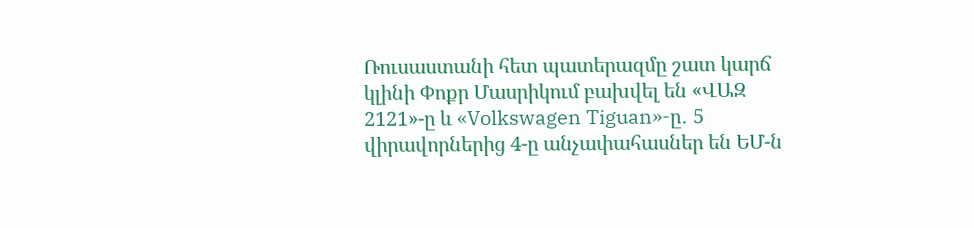Ռուսաստանի հետ պատերազմը շատ կարճ կլինի Փոքր Մասրիկում բախվել են «ՎԱԶ 2121»-ը և «Volkswagen Tiguan»-ը․ 5 վիրավորներից 4-ը անչափահասներ են ԵՄ-ն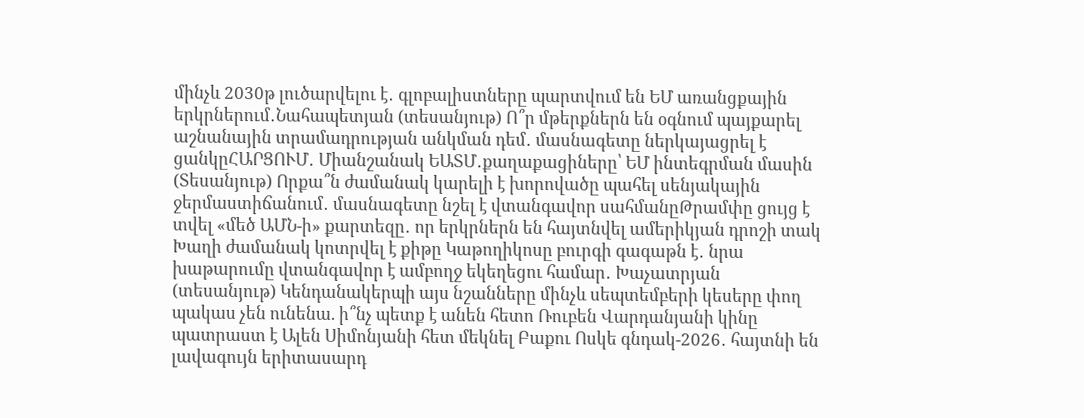մինչև 2030թ լուծարվելու է․ գլոբալիստները պարտվում են ԵՄ առանցքային երկրներում․Նահապետյան (տեսանյութ) Ո՞ր մթերքներն են օգնում պայքարել աշնանային տրամադրության անկման դեմ․ մասնագետը ներկայացրել է ցանկըՀԱՐՑՈՒՄ․ Միանշանակ ԵԱՏՄ․քաղաքացիները՝ ԵՄ ինտեգրման մասին (Տեսանյութ) Որքա՞ն ժամանակ կարելի է խորովածը պահել սենյակային ջերմաստիճանում․ մասնագետը նշել է վտանգավոր սահմանըԹրամփը ցույց է տվել «մեծ ԱՄՆ-ի» քարտեզը․ որ երկրներն են հայտնվել ամերիկյան դրոշի տակ Խաղի ժամանակ կոտրվել է քիթը Կաթողիկոսը բուրգի գագաթն է․ նրա խաթարումը վտանգավոր է ամբողջ եկեղեցու համար․ Խաչատրյան (տեսանյութ) Կենդանակերպի այս նշանները մինչև սեպտեմբերի կեսերը փող պակաս չեն ունենա. ի՞նչ պետք է անեն հետո Ռուբեն Վարդանյանի կինը պատրաստ է Ալեն Սիմոնյանի հետ մեկնել Բաքու Ոսկե գնդակ-2026․ հայտնի են լավագույն երիտասարդ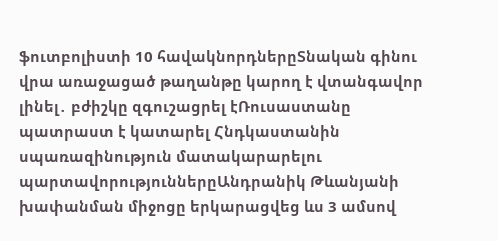ֆուտբոլիստի 10 հավակնորդներըՏնական գինու վրա առաջացած թաղանթը կարող է վտանգավոր լինել․ բժիշկը զգուշացրել էՌուսաստանը պատրաստ է կատարել Հնդկաստանին սպառազինություն մատակարարելու պարտավորություններըԱնդրանիկ Թևանյանի խափանման միջոցը երկարացվեց ևս 3 ամսով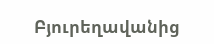Բյուրեղավանից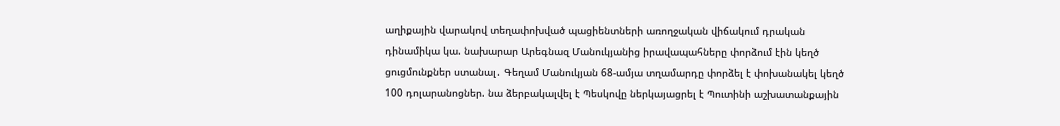աղիքային վարակով տեղափոխված պացիենտների առողջական վիճակում դրական դինամիկա կա. նախարար Արեգնազ Մանուկյանից իրավապահները փորձում էին կեղծ ցուցմունքներ ստանալ․ Գեղամ Մանուկյան 68-ամյա տղամարդը փորձել է փոխանակել կեղծ 100 դոլարանոցներ. նա ձերբակալվել է Պեսկովը ներկայացրել է Պուտինի աշխատանքային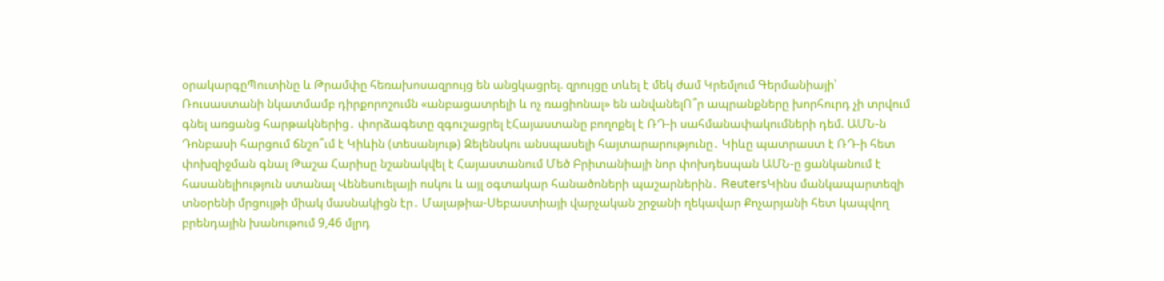օրակարգըՊուտինը և Թրամփը հեռախոսազրույց են անցկացրել. զրույցը տևել է մեկ ժամ Կրեմլում Գերմանիայի՝ Ռուսաստանի նկատմամբ դիրքորոշումն «անբացատրելի և ոչ ռացիոնալ» են անվանելՈ՞ր ապրանքները խորհուրդ չի տրվում գնել առցանց հարթակներից․ փորձագետը զգուշացրել էՀայաստանը բողոքել է ՌԴ-ի սահմանափակումների դեմ. ԱՄՆ-ն Դոնբասի հարցում ճնշո՞ւմ է Կիևին (տեսանյութ) Զելենսկու անսպասելի հայտարարությունը․ Կիևը պատրաստ է ՌԴ-ի հետ փոխզիջման գնալ Թաշա Հարիսը նշանակվել է Հայաստանում Մեծ Բրիտանիայի նոր փոխդեսպան ԱՄՆ-ը ցանկանում է հասանելիություն ստանալ Վենեսուելայի ոսկու և այլ օգտակար հանածոների պաշարներին․ ReutersԿինս մանկապարտեզի տնօրենի մրցույթի միակ մասնակիցն էր․ Մալաթիա-Սեբաստիայի վարչական շրջանի ղեկավար Քոչարյանի հետ կապվող բրենդային խանութում 9,46 մլրդ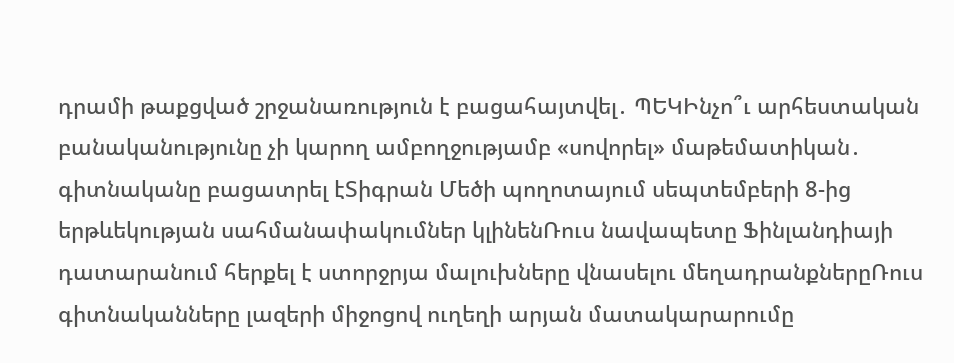դրամի թաքցված շրջանառություն է բացահայտվել․ ՊԵԿԻնչո՞ւ արհեստական բանականությունը չի կարող ամբողջությամբ «սովորել» մաթեմատիկան․ գիտնականը բացատրել էՏիգրան Մեծի պողոտայում սեպտեմբերի 8-ից երթևեկության սահմանափակումներ կլինենՌուս նավապետը Ֆինլանդիայի դատարանում հերքել է ստորջրյա մալուխները վնասելու մեղադրանքներըՌուս գիտնականները լազերի միջոցով ուղեղի արյան մատակարարումը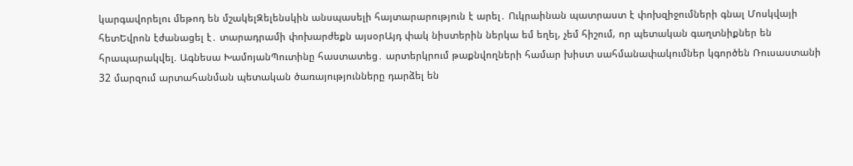կարգավորելու մեթոդ են մշակելԶելենսկին անսպասելի հայտարարություն է արել․ Ուկրաինան պատրաստ է փոխզիջումների գնալ Մոսկվայի հետԵվրոն էժանացել է․ տարադրամի փոխարժեքն այսօրԱյդ փակ նիստերին ներկա եմ եղել, չեմ հիշում, որ պետական գաղտնիքներ են հրապարակվել. Ագնեսա ԽամոյանՊուտինը հաստատեց․ արտերկրում թաքնվողների համար խիստ սահմանափակումներ կգործեն Ռուսաստանի 32 մարզում արտահանման պետական ծառայությունները դարձել են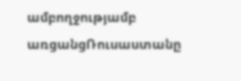ամբողջությամբ առցանցՌուսաստանը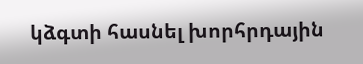կձգտի հասնել խորհրդային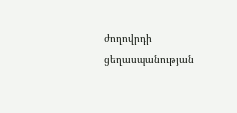ժողովրդի ցեղասպանության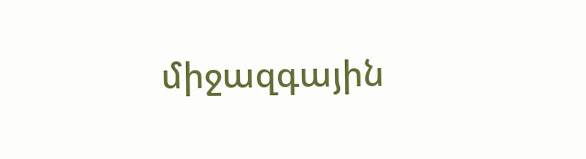միջազգային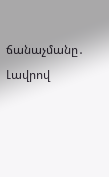ճանաչմանը․ Լավրով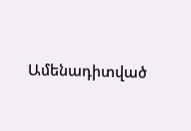Ամենադիտված